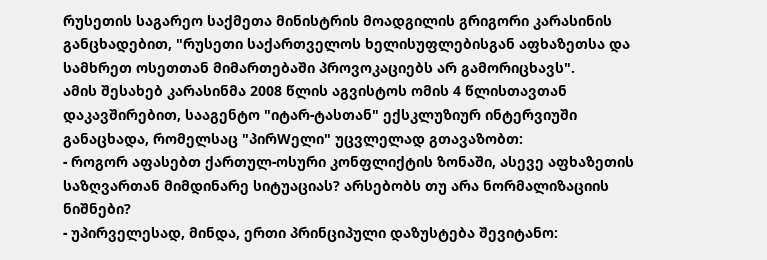რუსეთის საგარეო საქმეთა მინისტრის მოადგილის გრიგორი კარასინის განცხადებით, "რუსეთი საქართველოს ხელისუფლებისგან აფხაზეთსა და სამხრეთ ოსეთთან მიმართებაში პროვოკაციებს არ გამორიცხავს".
ამის შესახებ კარასინმა 2008 წლის აგვისტოს ომის 4 წლისთავთან დაკავშირებით, სააგენტო "იტარ-ტასთან" ექსკლუზიურ ინტერვიუში განაცხადა, რომელსაც "პირWელი" უცვლელად გთავაზობთ:
- როგორ აფასებთ ქართულ-ოსური კონფლიქტის ზონაში, ასევე აფხაზეთის საზღვართან მიმდინარე სიტუაციას? არსებობს თუ არა ნორმალიზაციის ნიშნები?
- უპირველესად, მინდა, ერთი პრინციპული დაზუსტება შევიტანო: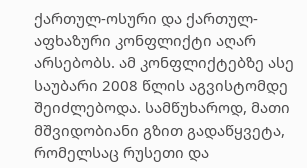ქართულ-ოსური და ქართულ-აფხაზური კონფლიქტი აღარ არსებობს. ამ კონფლიქტებზე ასე საუბარი 2008 წლის აგვისტომდე შეიძლებოდა. სამწუხაროდ, მათი მშვიდობიანი გზით გადაწყვეტა, რომელსაც რუსეთი და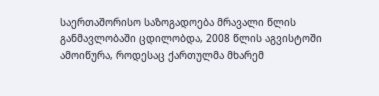საერთაშორისო საზოგადოება მრავალი წლის განმავლობაში ცდილობდა, 2008 წლის აგვისტოში ამოიწურა, როდესაც ქართულმა მხარემ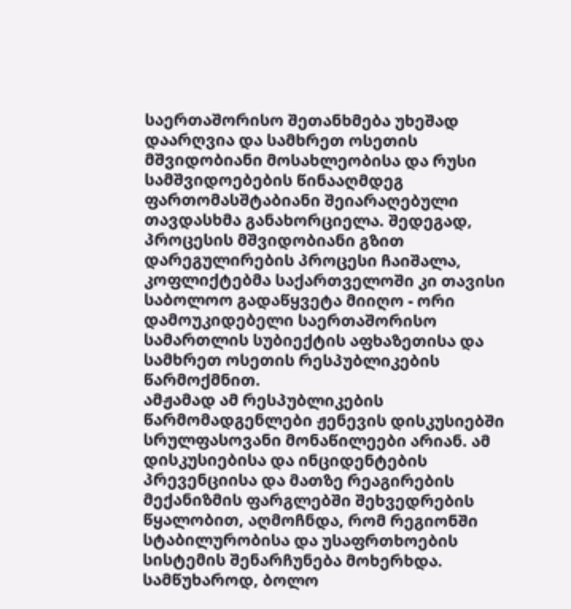საერთაშორისო შეთანხმება უხეშად დაარღვია და სამხრეთ ოსეთის მშვიდობიანი მოსახლეობისა და რუსი სამშვიდოებების წინააღმდეგ ფართომასშტაბიანი შეიარაღებული თავდასხმა განახორციელა. შედეგად, პროცესის მშვიდობიანი გზით დარეგულირების პროცესი ჩაიშალა, კოფლიქტებმა საქართველოში კი თავისი საბოლოო გადაწყვეტა მიიღო - ორი დამოუკიდებელი საერთაშორისო სამართლის სუბიექტის აფხაზეთისა და სამხრეთ ოსეთის რესპუბლიკების წარმოქმნით.
ამჟამად ამ რესპუბლიკების წარმომადგენლები ჟენევის დისკუსიებში სრულფასოვანი მონაწილეები არიან. ამ დისკუსიებისა და ინციდენტების პრევენციისა და მათზე რეაგირების მექანიზმის ფარგლებში შეხვედრების წყალობით, აღმოჩნდა, რომ რეგიონში სტაბილურობისა და უსაფრთხოების სისტემის შენარჩუნება მოხერხდა.
სამწუხაროდ, ბოლო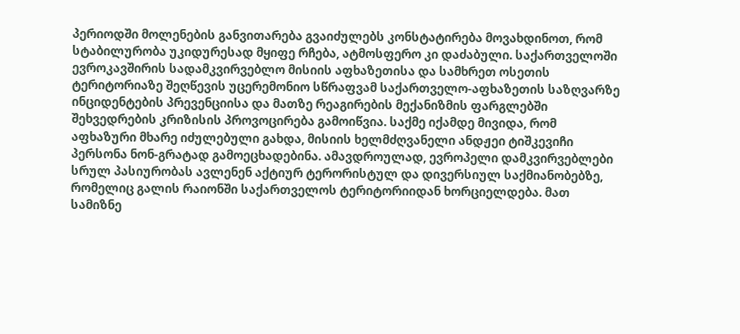პერიოდში მოლენების განვითარება გვაიძულებს კონსტატირება მოვახდინოთ, რომ სტაბილურობა უკიდურესად მყიფე რჩება, ატმოსფერო კი დაძაბული. საქართველოში ევროკავშირის სადამკვირვებლო მისიის აფხაზეთისა და სამხრეთ ოსეთის ტერიტორიაზე შეღწევის უცერემონიო სწრაფვამ საქართველო-აფხაზეთის საზღვარზე ინციდენტების პრევენციისა და მათზე რეაგირების მექანიზმის ფარგლებში შეხვედრების კრიზისის პროვოცირება გამოიწვია. საქმე იქამდე მივიდა, რომ აფხაზური მხარე იძულებული გახდა, მისიის ხელმძღვანელი ანდჟეი ტიშკევიჩი პერსონა ნონ-გრატად გამოეცხადებინა. ამავდროულად, ევროპელი დამკვირვებლები სრულ პასიურობას ავლენენ აქტიურ ტერორისტულ და დივერსიულ საქმიანობებზე, რომელიც გალის რაიონში საქართველოს ტერიტორიიდან ხორციელდება. მათ სამიზნე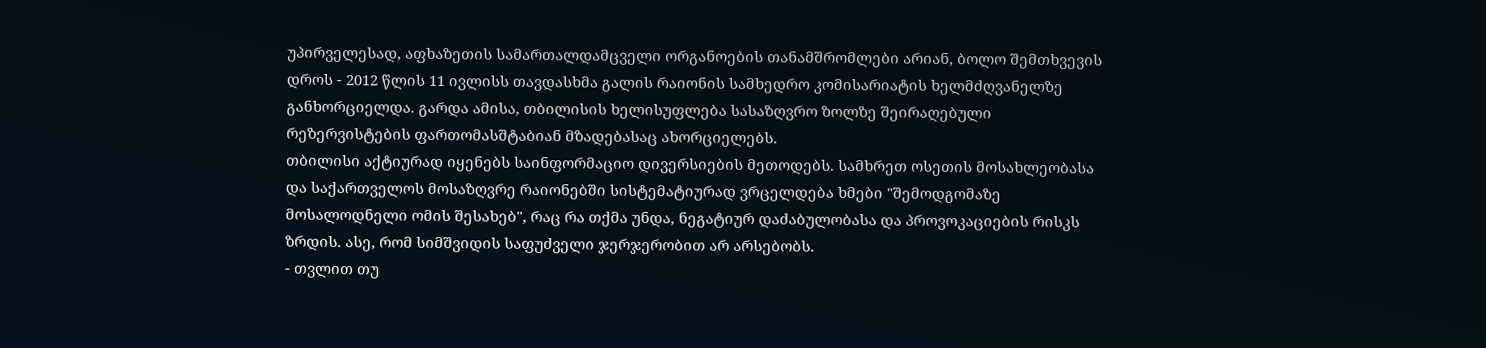უპირველესად, აფხაზეთის სამართალდამცველი ორგანოების თანამშრომლები არიან, ბოლო შემთხვევის დროს - 2012 წლის 11 ივლისს თავდასხმა გალის რაიონის სამხედრო კომისარიატის ხელმძღვანელზე განხორციელდა. გარდა ამისა, თბილისის ხელისუფლება სასაზღვრო ზოლზე შეირაღებული რეზერვისტების ფართომასშტაბიან მზადებასაც ახორციელებს.
თბილისი აქტიურად იყენებს საინფორმაციო დივერსიების მეთოდებს. სამხრეთ ოსეთის მოსახლეობასა და საქართველოს მოსაზღვრე რაიონებში სისტემატიურად ვრცელდება ხმები "შემოდგომაზე მოსალოდნელი ომის შესახებ", რაც რა თქმა უნდა, ნეგატიურ დაძაბულობასა და პროვოკაციების რისკს ზრდის. ასე, რომ სიმშვიდის საფუძველი ჯერჯერობით არ არსებობს.
- თვლით თუ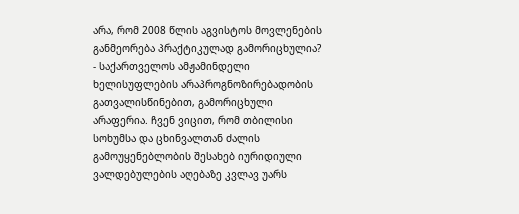არა, რომ 2008 წლის აგვისტოს მოვლენების განმეორება პრაქტიკულად გამორიცხულია?
- საქართველოს ამჟამინდელი ხელისუფლების არაპროგნოზირებადობის გათვალისწინებით, გამორიცხული არაფერია. ჩვენ ვიცით, რომ თბილისი სოხუმსა და ცხინვალთან ძალის გამოუყენებლობის შესახებ იურიდიული ვალდებულების აღებაზე კვლავ უარს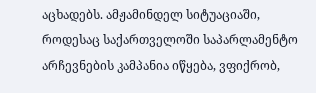აცხადებს. ამჟამინდელ სიტუაციაში, როდესაც საქართველოში საპარლამენტო არჩევნების კამპანია იწყება, ვფიქრობ,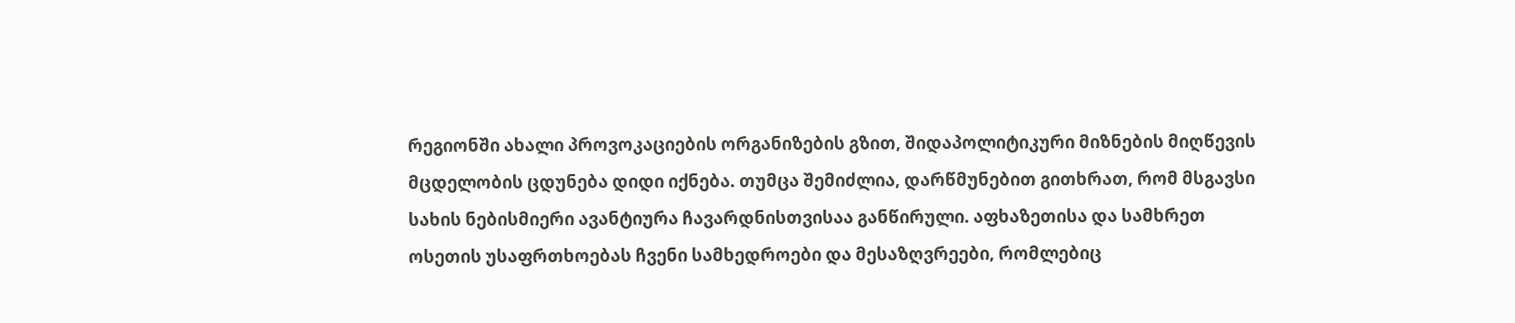რეგიონში ახალი პროვოკაციების ორგანიზების გზით, შიდაპოლიტიკური მიზნების მიღწევის მცდელობის ცდუნება დიდი იქნება. თუმცა შემიძლია, დარწმუნებით გითხრათ, რომ მსგავსი სახის ნებისმიერი ავანტიურა ჩავარდნისთვისაა განწირული. აფხაზეთისა და სამხრეთ ოსეთის უსაფრთხოებას ჩვენი სამხედროები და მესაზღვრეები, რომლებიც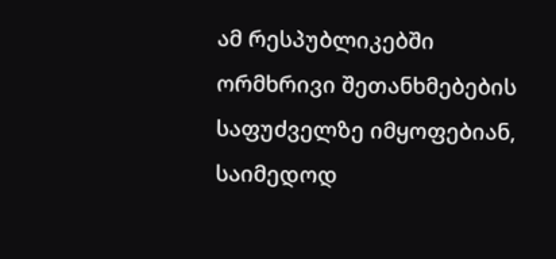ამ რესპუბლიკებში ორმხრივი შეთანხმებების საფუძველზე იმყოფებიან, საიმედოდ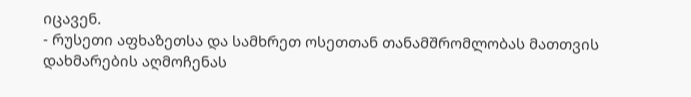იცავენ.
- რუსეთი აფხაზეთსა და სამხრეთ ოსეთთან თანამშრომლობას მათთვის დახმარების აღმოჩენას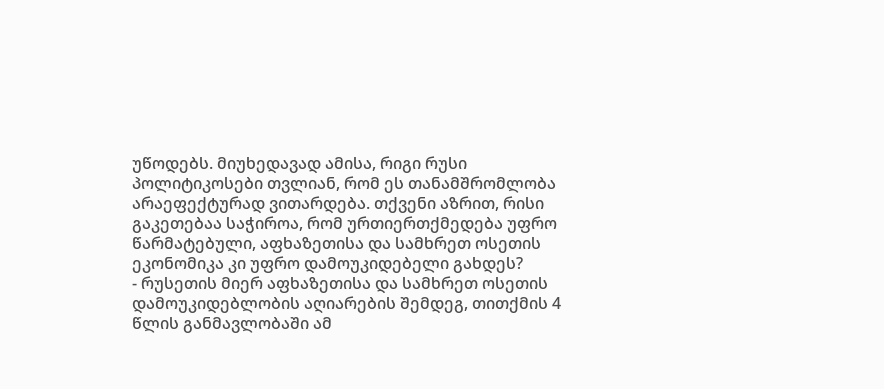უწოდებს. მიუხედავად ამისა, რიგი რუსი პოლიტიკოსები თვლიან, რომ ეს თანამშრომლობა არაეფექტურად ვითარდება. თქვენი აზრით, რისი გაკეთებაა საჭიროა, რომ ურთიერთქმედება უფრო წარმატებული, აფხაზეთისა და სამხრეთ ოსეთის ეკონომიკა კი უფრო დამოუკიდებელი გახდეს?
- რუსეთის მიერ აფხაზეთისა და სამხრეთ ოსეთის დამოუკიდებლობის აღიარების შემდეგ, თითქმის 4 წლის განმავლობაში ამ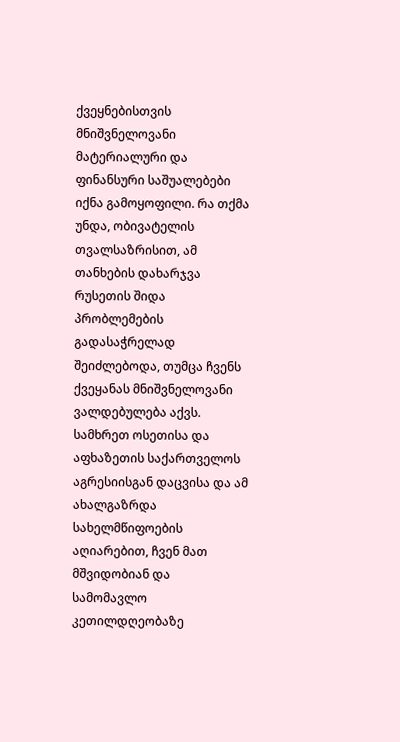ქვეყნებისთვის მნიშვნელოვანი მატერიალური და ფინანსური საშუალებები იქნა გამოყოფილი. რა თქმა უნდა, ობივატელის თვალსაზრისით, ამ თანხების დახარჯვა რუსეთის შიდა პრობლემების გადასაჭრელად შეიძლებოდა, თუმცა ჩვენს ქვეყანას მნიშვნელოვანი ვალდებულება აქვს. სამხრეთ ოსეთისა და აფხაზეთის საქართველოს აგრესიისგან დაცვისა და ამ ახალგაზრდა სახელმწიფოების აღიარებით, ჩვენ მათ მშვიდობიან და სამომავლო კეთილდღეობაზე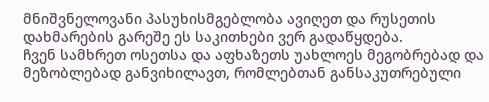მნიშვნელოვანი პასუხისმგებლობა ავიღეთ და რუსეთის დახმარების გარეშე ეს საკითხები ვერ გადაწყდება.
ჩვენ სამხრეთ ოსეთსა და აფხაზეთს უახლოეს მეგობრებად და მეზობლებად განვიხილავთ, რომლებთან განსაკუთრებული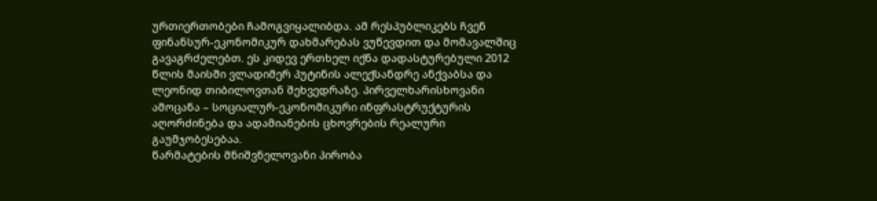ურთიერთობები ჩამოგვიყალიბდა. ამ რესპუბლიკებს ჩვენ ფინანსურ-ეკონომიკურ დახმარებას ვუწევდით და მომავალშიც გავაგრძელებთ. ეს კიდევ ერთხელ იქნა დადასტურებული 2012 წლის მაისში ვლადიმერ პუტინის ალექსანდრე ანქვაბსა და ლეონიდ თიბილოვთან შეხვედრაზე. პირველხარისხოვანი ამოცანა – სოციალურ-ეკონომიკური ინფრასტრუქტურის აღორძინება და ადამიანების ცხოვრების რეალური გაუმჯობესებაა.
წარმატების მნიშვნელოვანი პირობა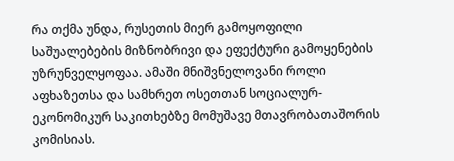რა თქმა უნდა, რუსეთის მიერ გამოყოფილი საშუალებების მიზნობრივი და ეფექტური გამოყენების უზრუნველყოფაა. ამაში მნიშვნელოვანი როლი აფხაზეთსა და სამხრეთ ოსეთთან სოციალურ-ეკონომიკურ საკითხებზე მომუშავე მთავრობათაშორის კომისიას.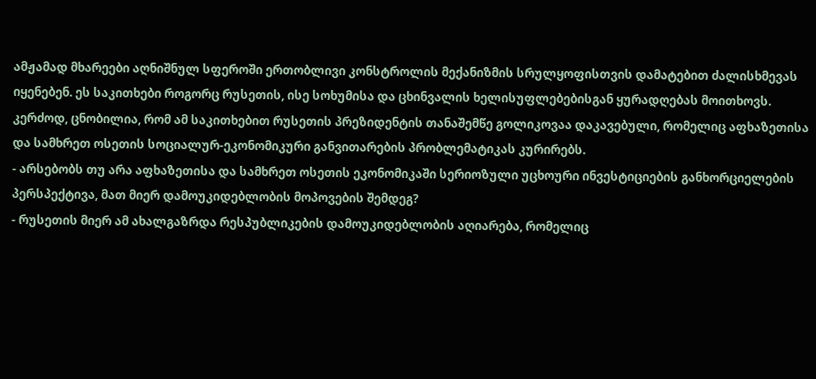ამჟამად მხარეები აღნიშნულ სფეროში ერთობლივი კონსტროლის მექანიზმის სრულყოფისთვის დამატებით ძალისხმევას იყენებენ. ეს საკითხები როგორც რუსეთის, ისე სოხუმისა და ცხინვალის ხელისუფლებებისგან ყურადღებას მოითხოვს. კერძოდ, ცნობილია, რომ ამ საკითხებით რუსეთის პრეზიდენტის თანაშემწე გოლიკოვაა დაკავებული, რომელიც აფხაზეთისა და სამხრეთ ოსეთის სოციალურ-ეკონომიკური განვითარების პრობლემატიკას კურირებს.
- არსებობს თუ არა აფხაზეთისა და სამხრეთ ოსეთის ეკონომიკაში სერიოზული უცხოური ინვესტიციების განხორციელების პერსპექტივა, მათ მიერ დამოუკიდებლობის მოპოვების შემდეგ?
- რუსეთის მიერ ამ ახალგაზრდა რესპუბლიკების დამოუკიდებლობის აღიარება, რომელიც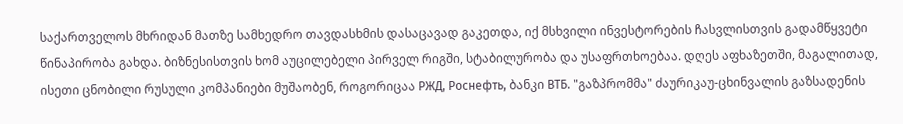საქართველოს მხრიდან მათზე სამხედრო თავდასხმის დასაცავად გაკეთდა, იქ მსხვილი ინვესტორების ჩასვლისთვის გადამწყვეტი წინაპირობა გახდა. ბიზნესისთვის ხომ აუცილებელი პირველ რიგში, სტაბილურობა და უსაფრთხოებაა. დღეს აფხაზეთში, მაგალითად, ისეთი ცნობილი რუსული კომპანიები მუშაობენ, როგორიცაა РЖД, Роснефть, ბანკი ВТБ. "გაზპრომმა" ძაურიკაუ-ცხინვალის გაზსადენის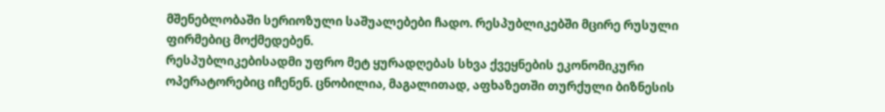მშენებლობაში სერიოზული საშუალებები ჩადო. რესპუბლიკებში მცირე რუსული ფირმებიც მოქმედებენ.
რესპუბლიკებისადმი უფრო მეტ ყურადღებას სხვა ქვეყნების ეკონომიკური ოპერატორებიც იჩენენ. ცნობილია, მაგალითად, აფხაზეთში თურქული ბიზნესის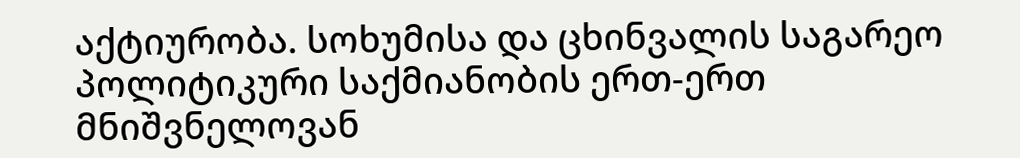აქტიურობა. სოხუმისა და ცხინვალის საგარეო პოლიტიკური საქმიანობის ერთ-ერთ მნიშვნელოვან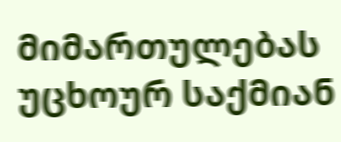მიმართულებას უცხოურ საქმიან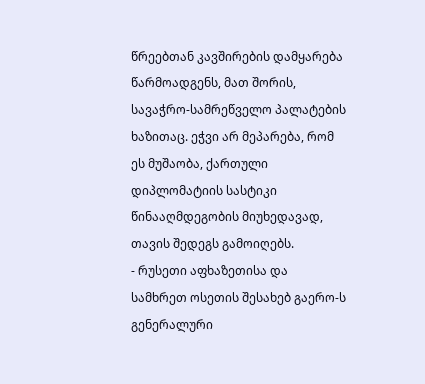წრეებთან კავშირების დამყარება წარმოადგენს, მათ შორის, სავაჭრო-სამრეწველო პალატების ხაზითაც. ეჭვი არ მეპარება, რომ ეს მუშაობა, ქართული დიპლომატიის სასტიკი წინააღმდეგობის მიუხედავად, თავის შედეგს გამოიღებს.
- რუსეთი აფხაზეთისა და სამხრეთ ოსეთის შესახებ გაერო-ს გენერალური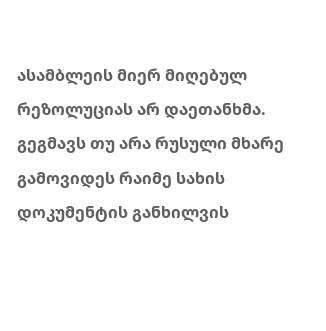ასამბლეის მიერ მიღებულ რეზოლუციას არ დაეთანხმა. გეგმავს თუ არა რუსული მხარე გამოვიდეს რაიმე სახის დოკუმენტის განხილვის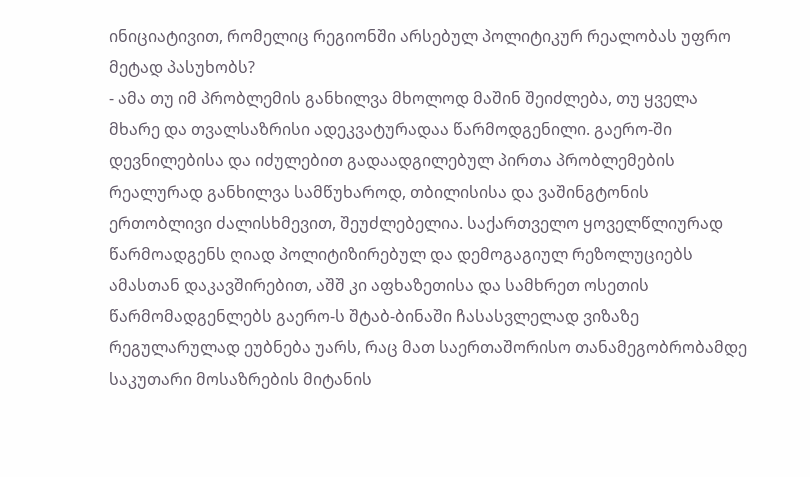ინიციატივით, რომელიც რეგიონში არსებულ პოლიტიკურ რეალობას უფრო მეტად პასუხობს?
- ამა თუ იმ პრობლემის განხილვა მხოლოდ მაშინ შეიძლება, თუ ყველა მხარე და თვალსაზრისი ადეკვატურადაა წარმოდგენილი. გაერო-ში დევნილებისა და იძულებით გადაადგილებულ პირთა პრობლემების რეალურად განხილვა სამწუხაროდ, თბილისისა და ვაშინგტონის ერთობლივი ძალისხმევით, შეუძლებელია. საქართველო ყოველწლიურად წარმოადგენს ღიად პოლიტიზირებულ და დემოგაგიულ რეზოლუციებს ამასთან დაკავშირებით, აშშ კი აფხაზეთისა და სამხრეთ ოსეთის წარმომადგენლებს გაერო-ს შტაბ-ბინაში ჩასასვლელად ვიზაზე რეგულარულად ეუბნება უარს, რაც მათ საერთაშორისო თანამეგობრობამდე საკუთარი მოსაზრების მიტანის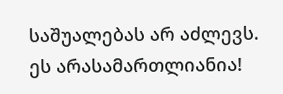საშუალებას არ აძლევს. ეს არასამართლიანია!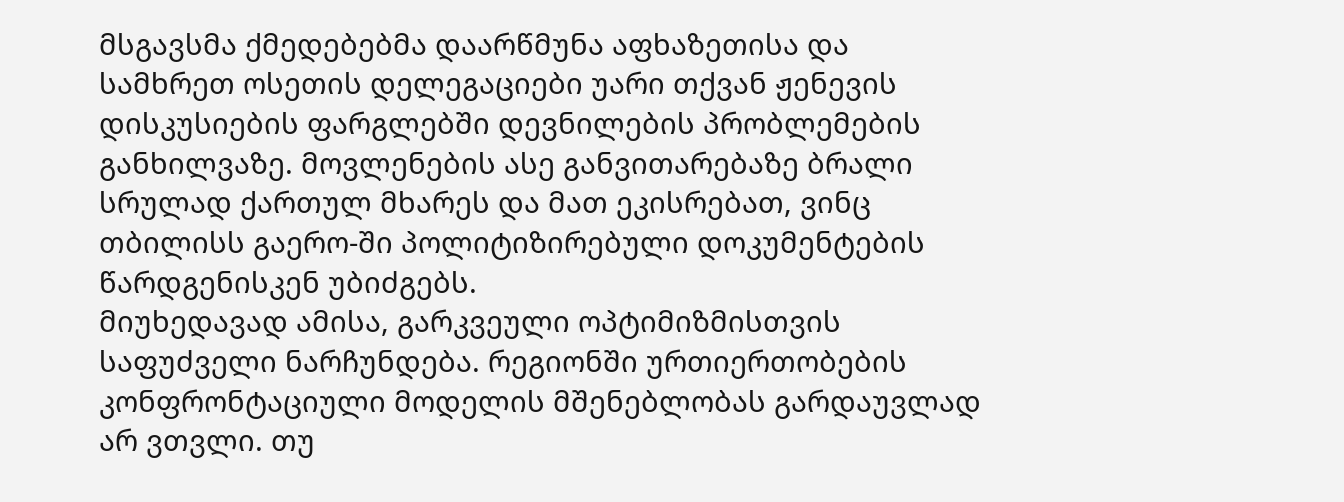მსგავსმა ქმედებებმა დაარწმუნა აფხაზეთისა და სამხრეთ ოსეთის დელეგაციები უარი თქვან ჟენევის დისკუსიების ფარგლებში დევნილების პრობლემების განხილვაზე. მოვლენების ასე განვითარებაზე ბრალი სრულად ქართულ მხარეს და მათ ეკისრებათ, ვინც თბილისს გაერო-ში პოლიტიზირებული დოკუმენტების წარდგენისკენ უბიძგებს.
მიუხედავად ამისა, გარკვეული ოპტიმიზმისთვის საფუძველი ნარჩუნდება. რეგიონში ურთიერთობების კონფრონტაციული მოდელის მშენებლობას გარდაუვლად არ ვთვლი. თუ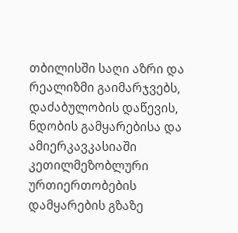თბილისში საღი აზრი და რეალიზმი გაიმარჯვებს, დაძაბულობის დაწევის, ნდობის გამყარებისა და ამიერკავკასიაში კეთილმეზობლური ურთიერთობების დამყარების გზაზე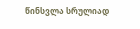წინსვლა სრულიად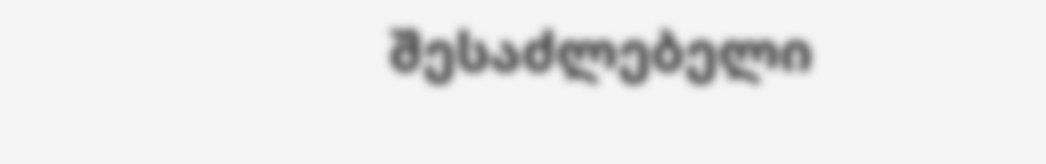შესაძლებელი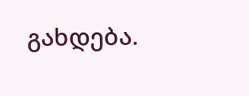გახდება.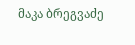მაკა ბრეგვაძე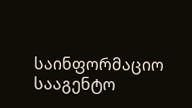საინფორმაციო სააგენტო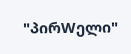"პირWელი"